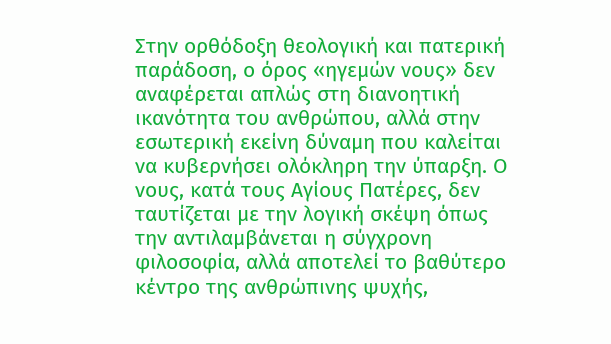Στην ορθόδοξη θεολογική και πατερική παράδοση, ο όρος «ηγεμών νους» δεν αναφέρεται απλώς στη διανοητική ικανότητα του ανθρώπου, αλλά στην εσωτερική εκείνη δύναμη που καλείται να κυβερνήσει ολόκληρη την ύπαρξη. Ο νους, κατά τους Αγίους Πατέρες, δεν ταυτίζεται με την λογική σκέψη όπως την αντιλαμβάνεται η σύγχρονη φιλοσοφία, αλλά αποτελεί το βαθύτερο κέντρο της ανθρώπινης ψυχής,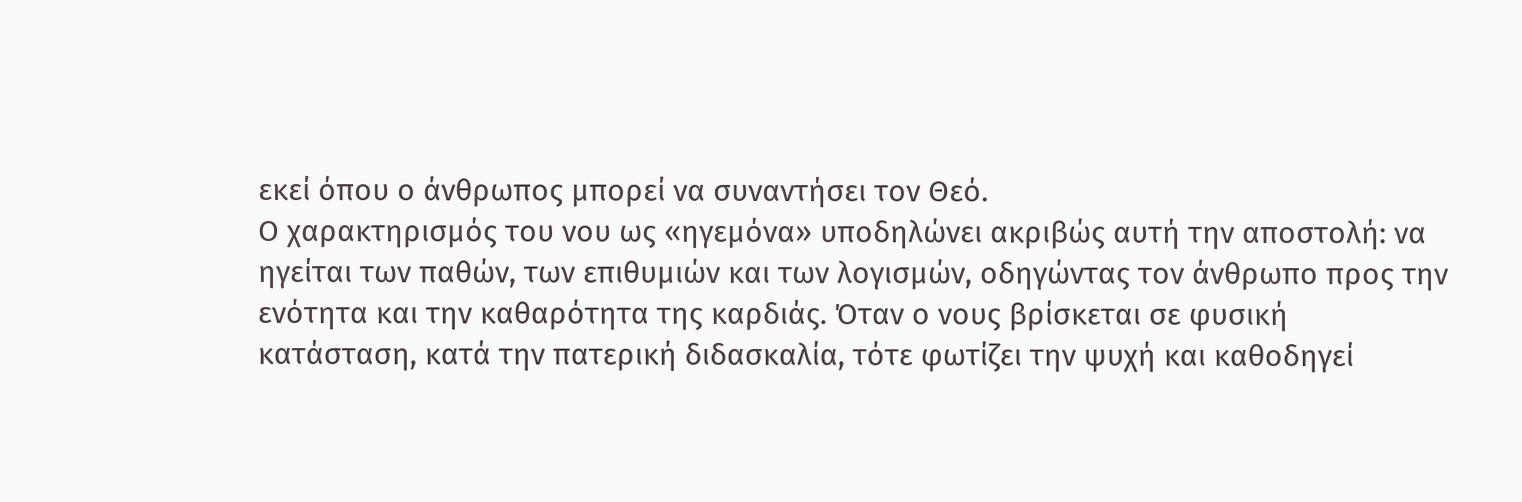εκεί όπου ο άνθρωπος μπορεί να συναντήσει τον Θεό.
Ο χαρακτηρισμός του νου ως «ηγεμόνα» υποδηλώνει ακριβώς αυτή την αποστολή: να ηγείται των παθών, των επιθυμιών και των λογισμών, οδηγώντας τον άνθρωπο προς την ενότητα και την καθαρότητα της καρδιάς. Όταν ο νους βρίσκεται σε φυσική κατάσταση, κατά την πατερική διδασκαλία, τότε φωτίζει την ψυχή και καθοδηγεί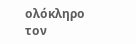ολόκληρο τον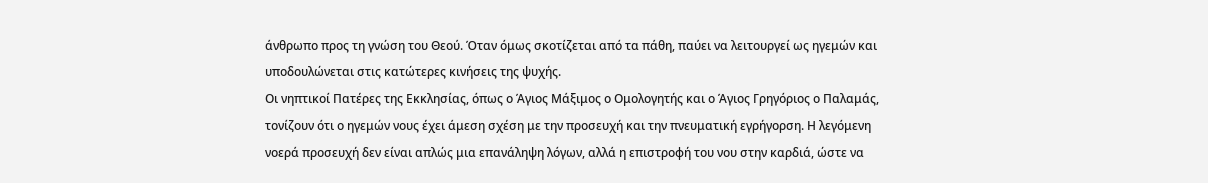άνθρωπο προς τη γνώση του Θεού. Όταν όμως σκοτίζεται από τα πάθη, παύει να λειτουργεί ως ηγεμών και υποδουλώνεται στις κατώτερες κινήσεις της ψυχής.
Οι νηπτικοί Πατέρες της Εκκλησίας, όπως ο Άγιος Μάξιμος ο Ομολογητής και ο Άγιος Γρηγόριος ο Παλαμάς, τονίζουν ότι ο ηγεμών νους έχει άμεση σχέση με την προσευχή και την πνευματική εγρήγορση. Η λεγόμενη νοερά προσευχή δεν είναι απλώς μια επανάληψη λόγων, αλλά η επιστροφή του νου στην καρδιά, ώστε να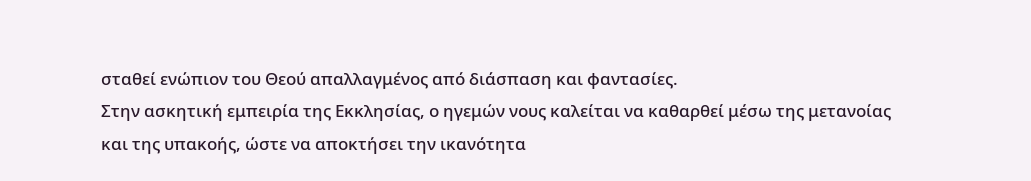σταθεί ενώπιον του Θεού απαλλαγμένος από διάσπαση και φαντασίες.
Στην ασκητική εμπειρία της Εκκλησίας, ο ηγεμών νους καλείται να καθαρθεί μέσω της μετανοίας και της υπακοής, ώστε να αποκτήσει την ικανότητα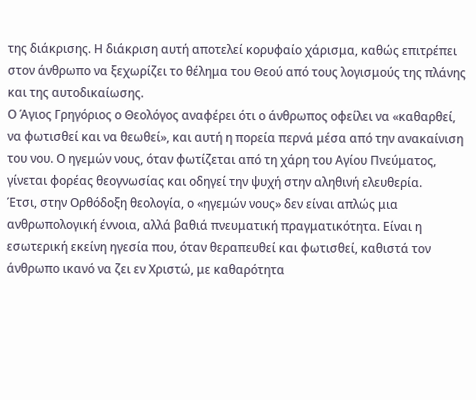της διάκρισης. Η διάκριση αυτή αποτελεί κορυφαίο χάρισμα, καθώς επιτρέπει στον άνθρωπο να ξεχωρίζει το θέλημα του Θεού από τους λογισμούς της πλάνης και της αυτοδικαίωσης.
Ο Άγιος Γρηγόριος ο Θεολόγος αναφέρει ότι ο άνθρωπος οφείλει να «καθαρθεί, να φωτισθεί και να θεωθεί», και αυτή η πορεία περνά μέσα από την ανακαίνιση του νου. Ο ηγεμών νους, όταν φωτίζεται από τη χάρη του Αγίου Πνεύματος, γίνεται φορέας θεογνωσίας και οδηγεί την ψυχή στην αληθινή ελευθερία.
Έτσι, στην Ορθόδοξη θεολογία, ο «ηγεμών νους» δεν είναι απλώς μια ανθρωπολογική έννοια, αλλά βαθιά πνευματική πραγματικότητα. Είναι η εσωτερική εκείνη ηγεσία που, όταν θεραπευθεί και φωτισθεί, καθιστά τον άνθρωπο ικανό να ζει εν Χριστώ, με καθαρότητα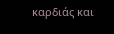καρδιάς και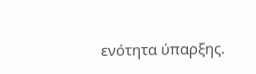ενότητα ύπαρξης.